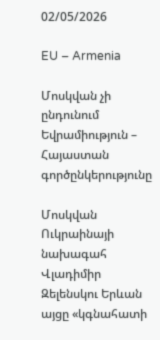02/05/2026

EU – Armenia

Մոսկվան չի ընդունում Եվրամիություն – Հայաստան գործընկերությունը

Մոսկվան Ուկրաինայի նախագահ Վլադիմիր Զելենսկու Երևան այցը «կգնահատի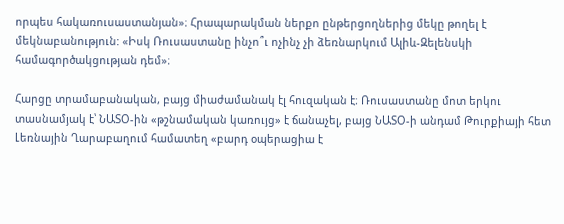որպես հակառուսաստանյան»։ Հրապարակման ներքո ընթերցողներից մեկը թողել է մեկնաբանություն: «Իսկ Ռուսաստանը ինչո՞ւ ոչինչ չի ձեռնարկում Ալիև-Զելենսկի համագործակցության դեմ»։

Հարցը տրամաբանական, բայց միաժամանակ էլ հուզական է։ Ռուսաստանը մոտ երկու տասնամյակ է՝ ՆԱՏՕ-ին «թշնամական կառույց» է ճանաչել, բայց ՆԱՏՕ-ի անդամ Թուրքիայի հետ Լեռնային Ղարաբաղում համատեղ «բարդ օպերացիա է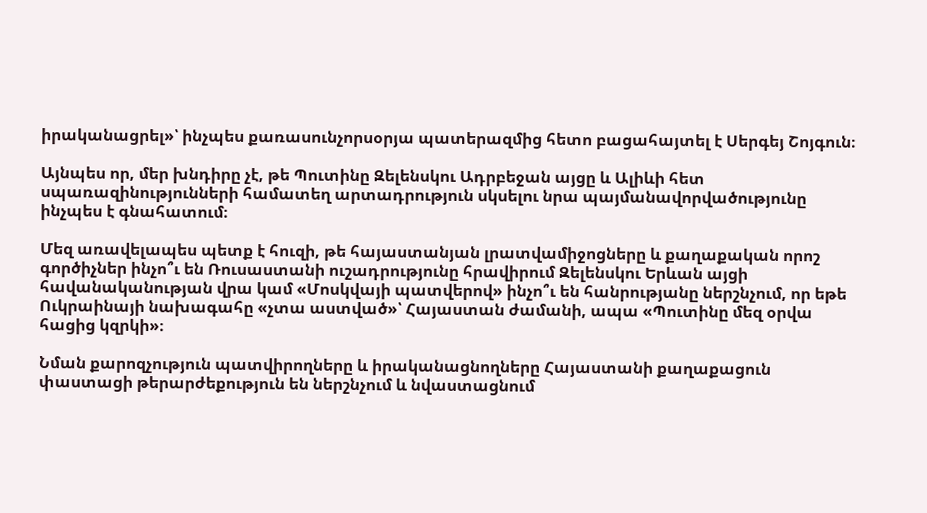իրականացրել»՝ ինչպես քառասունչորսօրյա պատերազմից հետո բացահայտել է Սերգեյ Շոյգուն։

Այնպես որ, մեր խնդիրը չէ, թե Պուտինը Զելենսկու Ադրբեջան այցը և Ալիևի հետ սպառազինությունների համատեղ արտադրություն սկսելու նրա պայմանավորվածությունը ինչպես է գնահատում։

Մեզ առավելապես պետք է հուզի, թե հայաստանյան լրատվամիջոցները և քաղաքական որոշ գործիչներ ինչո՞ւ են Ռուսաստանի ուշադրությունը հրավիրում Զելենսկու Երևան այցի հավանականության վրա կամ «Մոսկվայի պատվերով» ինչո՞ւ են հանրությանը ներշնչում, որ եթե Ուկրաինայի նախագահը «չտա աստված»՝ Հայաստան ժամանի, ապա «Պուտինը մեզ օրվա հացից կզրկի»։

Նման քարոզչություն պատվիրողները և իրականացնողները Հայաստանի քաղաքացուն փաստացի թերարժեքություն են ներշնչում և նվաստացնում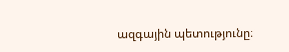ազգային պետությունը։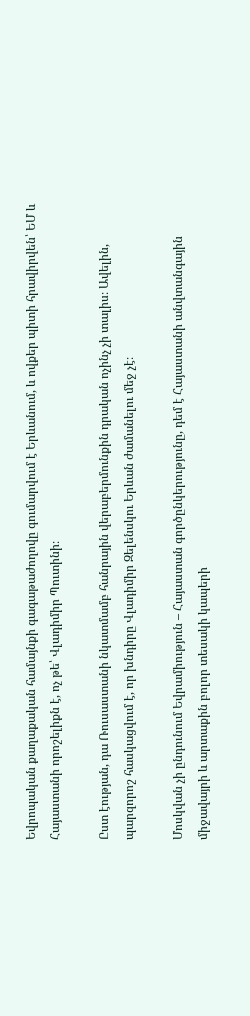Եվրոպական քաղաքական համայնքի գագաթաժողովը գումարվում է Երևանում, և ովքեր պիտի հրավիրվեն՝ ԵՄ և Հայաստանի որոշելիքն է, ոչ թե՝ Վլադիմիր Պուտինի։

Ըստ էության, դա Ռուսաստանի նկատմամբ հանրային վերաբերմունքին դրական ոչինչ չի տալիս։ Ավելին, պարզորոշ հասկացվում է, որ խնդիրը Վլադիմիր Զելենսկու Երևան ժամանելու մեջ չէ։

Մոսկվան չի ընդունում Եվրամիություն – Հայաստան գործընկերությունը, դեմ է Հայաստանի անվտանգային միջավայրի և արտաքին բոլոր տեսակի կապերի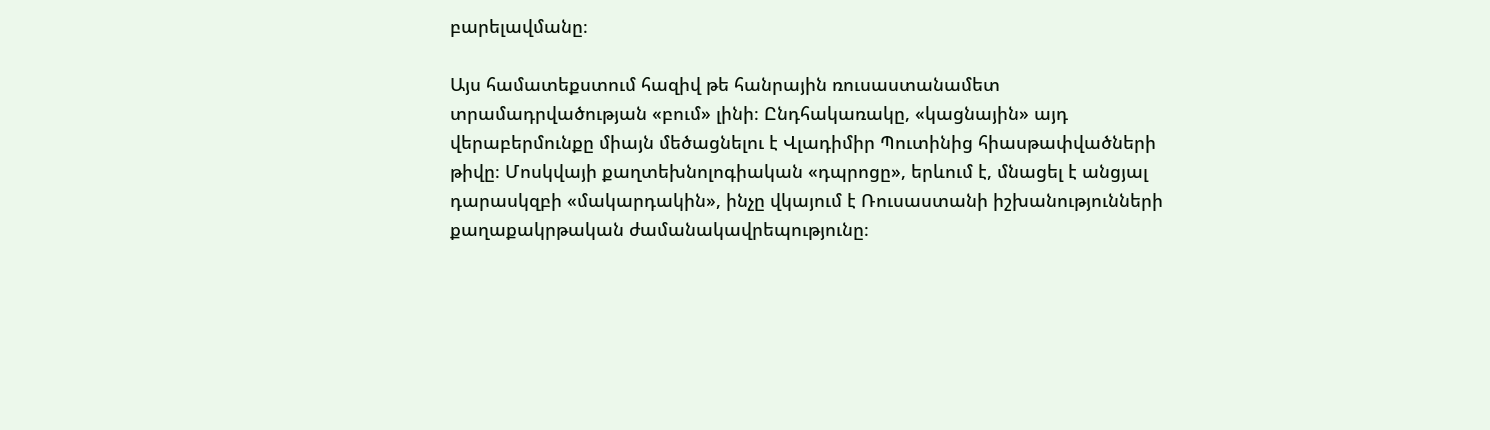բարելավմանը։

Այս համատեքստում հազիվ թե հանրային ռուսաստանամետ տրամադրվածության «բում» լինի։ Ընդհակառակը, «կացնային» այդ վերաբերմունքը միայն մեծացնելու է Վլադիմիր Պուտինից հիասթափվածների թիվը։ Մոսկվայի քաղտեխնոլոգիական «դպրոցը», երևում է, մնացել է անցյալ դարասկզբի «մակարդակին», ինչը վկայում է Ռուսաստանի իշխանությունների քաղաքակրթական ժամանակավրեպությունը։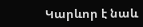Կարևոր է նաև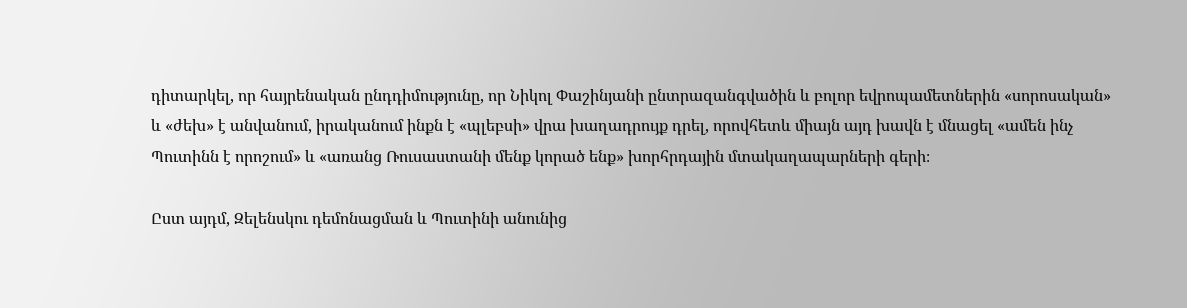դիտարկել, որ հայրենական ընդդիմությունը, որ Նիկոլ Փաշինյանի ընտրազանգվածին և բոլոր եվրոպամետներին «սորոսական» և «ժեխ» է անվանում, իրականում ինքն է «պլեբսի» վրա խաղադրույք դրել, որովհետև միայն այդ խավն է մնացել «ամեն ինչ Պուտինն է որոշում» և «առանց Ռուսաստանի մենք կորած ենք» խորհրդային մտակաղապարների գերի։

Ըստ այդմ, Զելենսկու դեմոնացման և Պուտինի անունից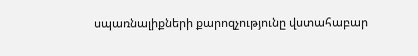սպառնալիքների քարոզչությունը վստահաբար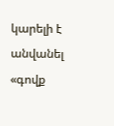կարելի է անվանել «գովք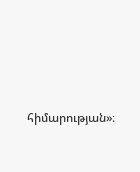հիմարության»։